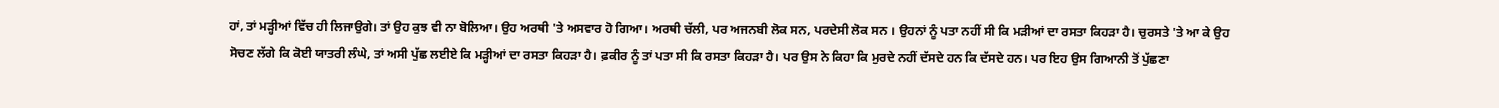ਹਾਂ, ਤਾਂ ਮੜ੍ਹੀਆਂ ਵਿੱਚ ਹੀ ਲਿਜਾਉਗੇ। ਤਾਂ ਉਹ ਕੁਝ ਵੀ ਨਾ ਬੋਲਿਆ। ਉਹ ਅਰਥੀ 'ਤੇ ਅਸਵਾਰ ਹੋ ਗਿਆ। ਅਰਥੀ ਚੱਲੀ, ਪਰ ਅਜਨਬੀ ਲੋਕ ਸਨ, ਪਰਦੇਸੀ ਲੋਕ ਸਨ । ਉਹਨਾਂ ਨੂੰ ਪਤਾ ਨਹੀਂ ਸੀ ਕਿ ਮੜੀਆਂ ਦਾ ਰਸਤਾ ਕਿਹੜਾ ਹੈ। ਚੁਰਸਤੇ 'ਤੇ ਆ ਕੇ ਉਹ ਸੋਚਣ ਲੱਗੇ ਕਿ ਕੋਈ ਯਾਤਰੀ ਲੰਘੇ, ਤਾਂ ਅਸੀ ਪੁੱਛ ਲਈਏ ਕਿ ਮੜ੍ਹੀਆਂ ਦਾ ਰਸਤਾ ਕਿਹੜਾ ਹੈ। ਫ਼ਕੀਰ ਨੂੰ ਤਾਂ ਪਤਾ ਸੀ ਕਿ ਰਸਤਾ ਕਿਹੜਾ ਹੈ। ਪਰ ਉਸ ਨੇ ਕਿਹਾ ਕਿ ਮੁਰਦੇ ਨਹੀਂ ਦੱਸਦੇ ਹਨ ਕਿ ਦੱਸਦੇ ਹਨ। ਪਰ ਇਹ ਉਸ ਗਿਆਨੀ ਤੋਂ ਪੁੱਛਣਾ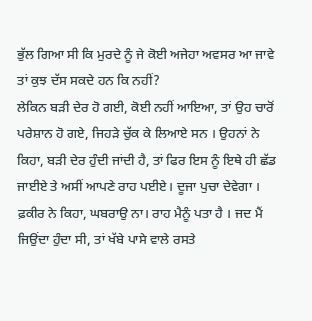ਭੁੱਲ ਗਿਆ ਸੀ ਕਿ ਮੁਰਦੇ ਨੂੰ ਜੇ ਕੋਈ ਅਜੇਹਾ ਅਵਸਰ ਆ ਜਾਵੇ ਤਾਂ ਕੁਝ ਦੱਸ ਸਕਦੇ ਹਨ ਕਿ ਨਹੀਂ?
ਲੇਕਿਨ ਬੜੀ ਦੇਰ ਹੋ ਗਈ, ਕੋਈ ਨਹੀਂ ਆਇਆ, ਤਾਂ ਉਹ ਚਾਰੋਂ ਪਰੇਸ਼ਾਨ ਹੋ ਗਏ, ਜਿਹੜੇ ਚੁੱਕ ਕੇ ਲਿਆਏ ਸਨ । ਉਹਨਾਂ ਨੇ ਕਿਹਾ, ਬੜੀ ਦੇਰ ਹੁੰਦੀ ਜਾਂਦੀ ਹੈ, ਤਾਂ ਫਿਰ ਇਸ ਨੂੰ ਇਥੇ ਹੀ ਛੱਡ ਜਾਈਏ ਤੇ ਅਸੀਂ ਆਪਣੇ ਰਾਹ ਪਈਏ। ਦੂਜਾ ਪੁਚਾ ਦੇਵੇਗਾ । ਫ਼ਕੀਰ ਨੇ ਕਿਹਾ, ਘਬਰਾਉ ਨਾ। ਰਾਹ ਮੈਨੂੰ ਪਤਾ ਹੈ । ਜਦ ਮੈਂ ਜਿਉਂਦਾ ਹੁੰਦਾ ਸੀ, ਤਾਂ ਖੱਬੇ ਪਾਸੇ ਵਾਲੇ ਰਸਤੇ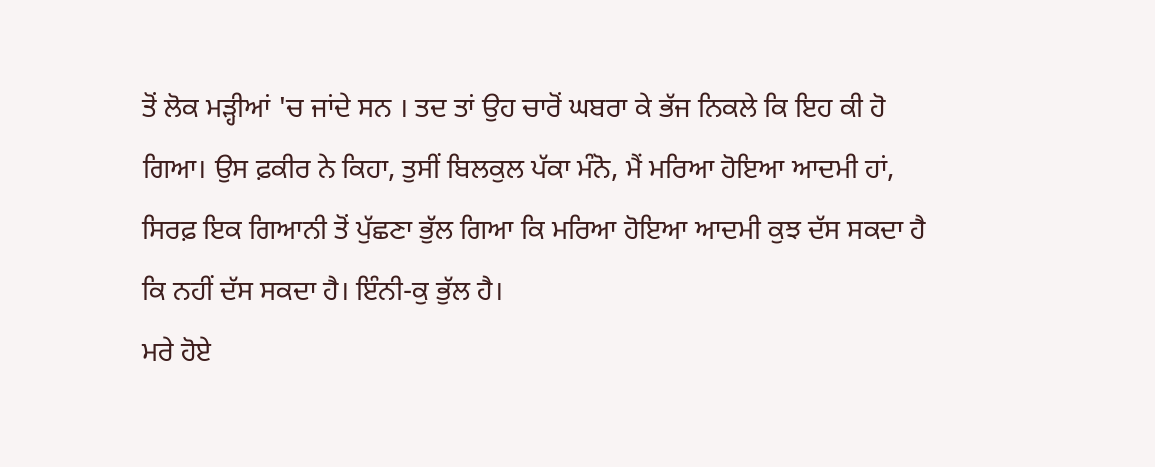ਤੋਂ ਲੋਕ ਮੜ੍ਹੀਆਂ 'ਚ ਜਾਂਦੇ ਸਨ । ਤਦ ਤਾਂ ਉਹ ਚਾਰੋਂ ਘਬਰਾ ਕੇ ਭੱਜ ਨਿਕਲੇ ਕਿ ਇਹ ਕੀ ਹੋ ਗਿਆ। ਉਸ ਫ਼ਕੀਰ ਨੇ ਕਿਹਾ, ਤੁਸੀਂ ਬਿਲਕੁਲ ਪੱਕਾ ਮੰਨੋ, ਮੈਂ ਮਰਿਆ ਹੋਇਆ ਆਦਮੀ ਹਾਂ, ਸਿਰਫ਼ ਇਕ ਗਿਆਨੀ ਤੋਂ ਪੁੱਛਣਾ ਭੁੱਲ ਗਿਆ ਕਿ ਮਰਿਆ ਹੋਇਆ ਆਦਮੀ ਕੁਝ ਦੱਸ ਸਕਦਾ ਹੈ ਕਿ ਨਹੀਂ ਦੱਸ ਸਕਦਾ ਹੈ। ਇੰਨੀ-ਕੁ ਭੁੱਲ ਹੈ।
ਮਰੇ ਹੋਏ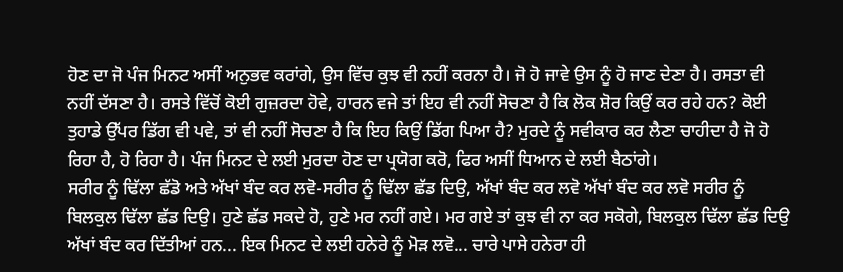ਹੋਣ ਦਾ ਜੋ ਪੰਜ ਮਿਨਟ ਅਸੀਂ ਅਨੁਭਵ ਕਰਾਂਗੇ, ਉਸ ਵਿੱਚ ਕੁਝ ਵੀ ਨਹੀਂ ਕਰਨਾ ਹੈ। ਜੋ ਹੋ ਜਾਵੇ ਉਸ ਨੂੰ ਹੋ ਜਾਣ ਦੇਣਾ ਹੈ। ਰਸਤਾ ਵੀ ਨਹੀਂ ਦੱਸਣਾ ਹੈ। ਰਸਤੇ ਵਿੱਚੋਂ ਕੋਈ ਗੁਜ਼ਰਦਾ ਹੋਵੇ, ਹਾਰਨ ਵਜੇ ਤਾਂ ਇਹ ਵੀ ਨਹੀਂ ਸੋਚਣਾ ਹੈ ਕਿ ਲੋਕ ਸ਼ੋਰ ਕਿਉਂ ਕਰ ਰਹੇ ਹਨ? ਕੋਈ ਤੁਹਾਡੇ ਉੱਪਰ ਡਿੱਗ ਵੀ ਪਵੇ, ਤਾਂ ਵੀ ਨਹੀਂ ਸੋਚਣਾ ਹੈ ਕਿ ਇਹ ਕਿਉਂ ਡਿੱਗ ਪਿਆ ਹੈ? ਮੁਰਦੇ ਨੂੰ ਸਵੀਕਾਰ ਕਰ ਲੈਣਾ ਚਾਹੀਦਾ ਹੈ ਜੋ ਹੋ ਰਿਹਾ ਹੈ, ਹੋ ਰਿਹਾ ਹੈ। ਪੰਜ ਮਿਨਟ ਦੇ ਲਈ ਮੁਰਦਾ ਹੋਣ ਦਾ ਪ੍ਰਯੋਗ ਕਰੋ, ਫਿਰ ਅਸੀਂ ਧਿਆਨ ਦੇ ਲਈ ਬੈਠਾਂਗੇ।
ਸਰੀਰ ਨੂੰ ਢਿੱਲਾ ਛੱਡੋ ਅਤੇ ਅੱਖਾਂ ਬੰਦ ਕਰ ਲਵੋ-ਸਰੀਰ ਨੂੰ ਢਿੱਲਾ ਛੱਡ ਦਿਉ, ਅੱਖਾਂ ਬੰਦ ਕਰ ਲਵੋ ਅੱਖਾਂ ਬੰਦ ਕਰ ਲਵੋ ਸਰੀਰ ਨੂੰ ਬਿਲਕੁਲ ਢਿੱਲਾ ਛੱਡ ਦਿਉ। ਹੁਣੇ ਛੱਡ ਸਕਦੇ ਹੋ, ਹੁਣੇ ਮਰ ਨਹੀਂ ਗਏ। ਮਰ ਗਏ ਤਾਂ ਕੁਝ ਵੀ ਨਾ ਕਰ ਸਕੋਗੇ, ਬਿਲਕੁਲ ਢਿੱਲਾ ਛੱਡ ਦਿਉ ਅੱਖਾਂ ਬੰਦ ਕਰ ਦਿੱਤੀਆਂ ਹਨ... ਇਕ ਮਿਨਟ ਦੇ ਲਈ ਹਨੇਰੇ ਨੂੰ ਮੋੜ ਲਵੋ... ਚਾਰੇ ਪਾਸੇ ਹਨੇਰਾ ਹੀ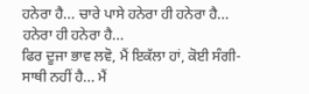ਹਨੇਰਾ ਹੈ... ਚਾਰੇ ਪਾਸੇ ਹਨੇਰਾ ਹੀ ਹਨੇਰਾ ਹੈ... ਹਨੇਰਾ ਹੀ ਹਨੇਰਾ ਹੈ...
ਫਿਰ ਦੂਜਾ ਭਾਵ ਲਵੋ, ਮੈਂ ਇਕੱਲਾ ਹਾਂ, ਕੋਈ ਸੰਗੀ-ਸਾਥੀ ਨਹੀਂ ਹੈ... ਮੈਂ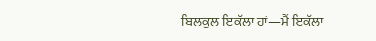ਬਿਲਕੁਲ ਇਕੱਲਾ ਹਾਂ—ਮੈਂ ਇਕੱਲਾ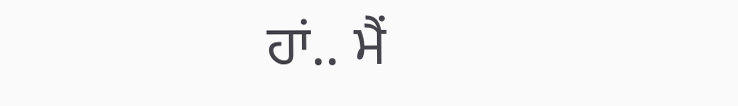ਹਾਂ.. ਮੈਂ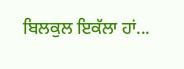ਬਿਲਕੁਲ ਇਕੱਲਾ ਹਾਂ...